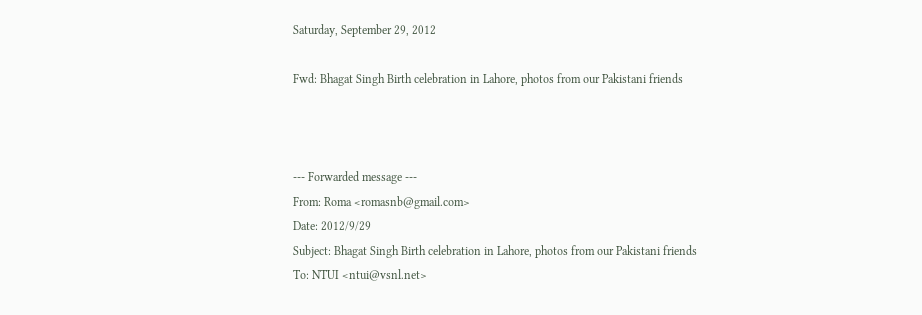Saturday, September 29, 2012

Fwd: Bhagat Singh Birth celebration in Lahore, photos from our Pakistani friends



--- Forwarded message ---
From: Roma <romasnb@gmail.com>
Date: 2012/9/29
Subject: Bhagat Singh Birth celebration in Lahore, photos from our Pakistani friends
To: NTUI <ntui@vsnl.net>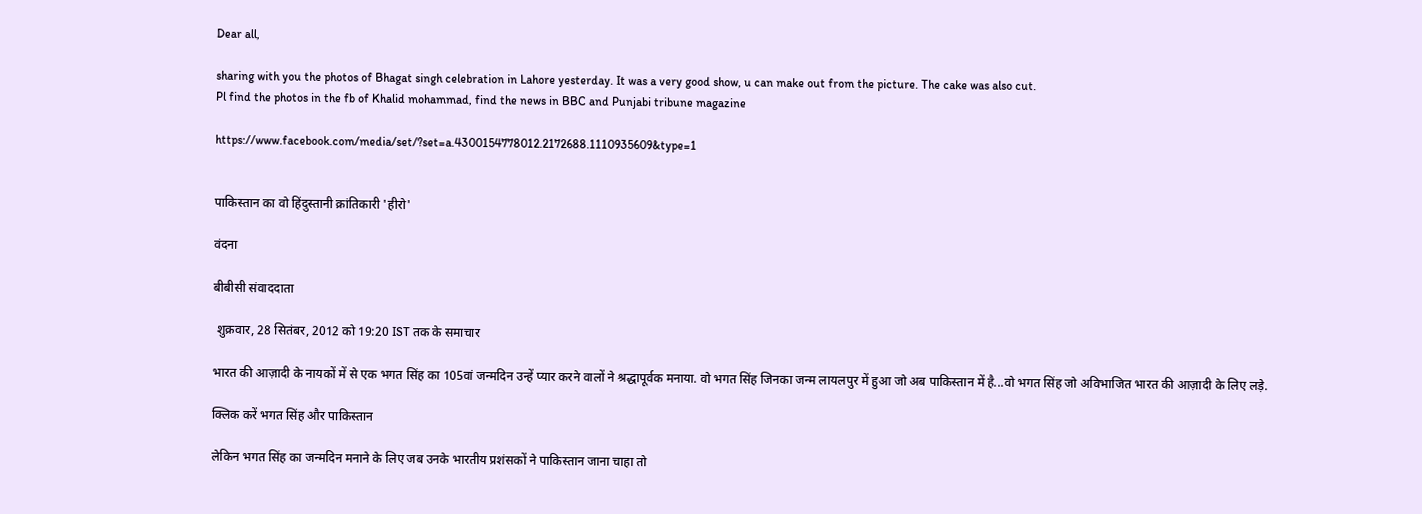Dear all,

sharing with you the photos of Bhagat singh celebration in Lahore yesterday. It was a very good show, u can make out from the picture. The cake was also cut.
Pl find the photos in the fb of Khalid mohammad, find the news in BBC and Punjabi tribune magazine

https://www.facebook.com/media/set/?set=a.4300154778012.2172688.1110935609&type=1


पाकिस्तान का वो हिंदुस्तानी क्रांतिकारी 'हीरो'

वंदना

बीबीसी संवाददाता

 शुक्रवार, 28 सितंबर, 2012 को 19:20 IST तक के समाचार

भारत की आज़ादी के नायकों में से एक भगत सिंह का 105वां जन्मदिन उन्हें प्यार करने वालों ने श्रद्धापूर्वक मनाया. वो भगत सिंह जिनका जन्म लायलपुर में हुआ जो अब पाकिस्तान में है...वो भगत सिंह जो अविभाजित भारत की आज़ादी के लिए लड़े.

क्लिक करें भगत सिंह और पाकिस्तान

लेकिन भगत सिंह का जन्मदिन मनाने के लिए जब उनके भारतीय प्रशंसकों ने पाकिस्तान जाना चाहा तो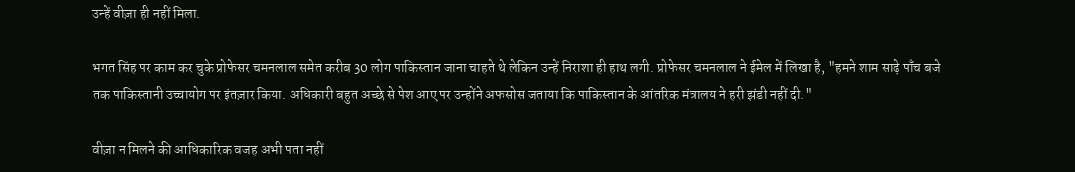उन्हें वीज़ा ही नहीं मिला.

भगत सिंह पर काम कर चुके प्रोफेसर चमनलाल समेत करीब 30 लोग पाकिस्तान जाना चाहते थे लेकिन उन्हें निराशा ही हाथ लगी. प्रोफेसर चमनलाल ने ईमेल में लिखा है, "हमने शाम साढ़े पाँच बजे तक पाकिस्तानी उच्चायोग पर इंतज़ार किया. अधिकारी बहुत अच्छे से पेश आए पर उन्होंने अफसोस जताया कि पाकिस्तान के आंतरिक मंत्रालय ने हरी झंडी नहीं दी."

वीज़ा न मिलने की आधिकारिक वजह अभी पता नहीं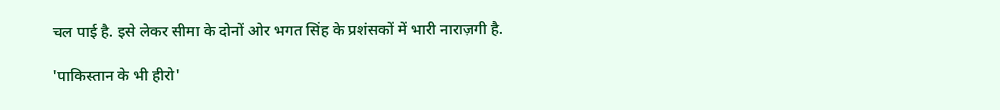चल पाई है. इसे लेकर सीमा के दोनों ओर भगत सिंह के प्रशंसकों में भारी नाराज़गी है.

'पाकिस्तान के भी हीरो'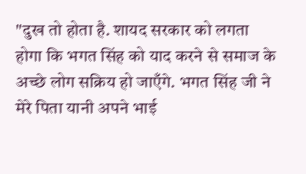"दुख तो होता है. शायद सरकार को लगता होगा कि भगत सिंह को याद करने से समाज के अच्छे लोग सक्रिय हो जाएँगे. भगत सिंह जी ने मेरे पिता यानी अपने भाई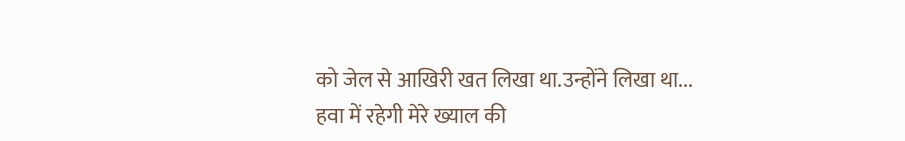को जेल से आखिरी खत लिखा था.उन्होंने लिखा था... हवा में रहेगी मेरे ख्याल की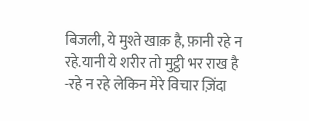बिजली, ये मुश्ते खाक़ है, फ़ानी रहे न रहे.यानी ये शरीर तो मुट्ठी भर राख है -रहे न रहे लेकिन मेरे विचार ज़िंदा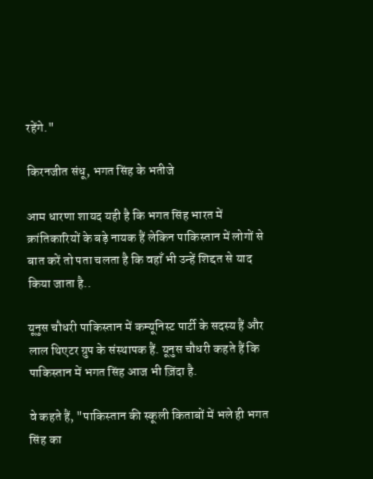रहेंगे."

किरनजीत संधू, भगत सिंह के भतीजे

आम धारणा शायद यही है कि भगत सिंह भारत में क्रांतिकारियों के बड़े नायक हैं लेकिन पाकिस्तान में लोगों से बात करें तो पता चलता है कि वहाँ भी उन्हें शिद्दत से याद किया जाता है..

यूनुस चौधरी पाकिस्तान में कम्यूनिस्ट पार्टी के सदस्य हैं और लाल थिएटर ग्रुप के संस्थापक हैं. यूनुस चौधरी कहते हैं कि पाकिस्तान में भगत सिंह आज भी ज़िंदा है.

वे कहते हैं, "पाकिस्तान की स्कूली किताबों में भले ही भगत सिंह का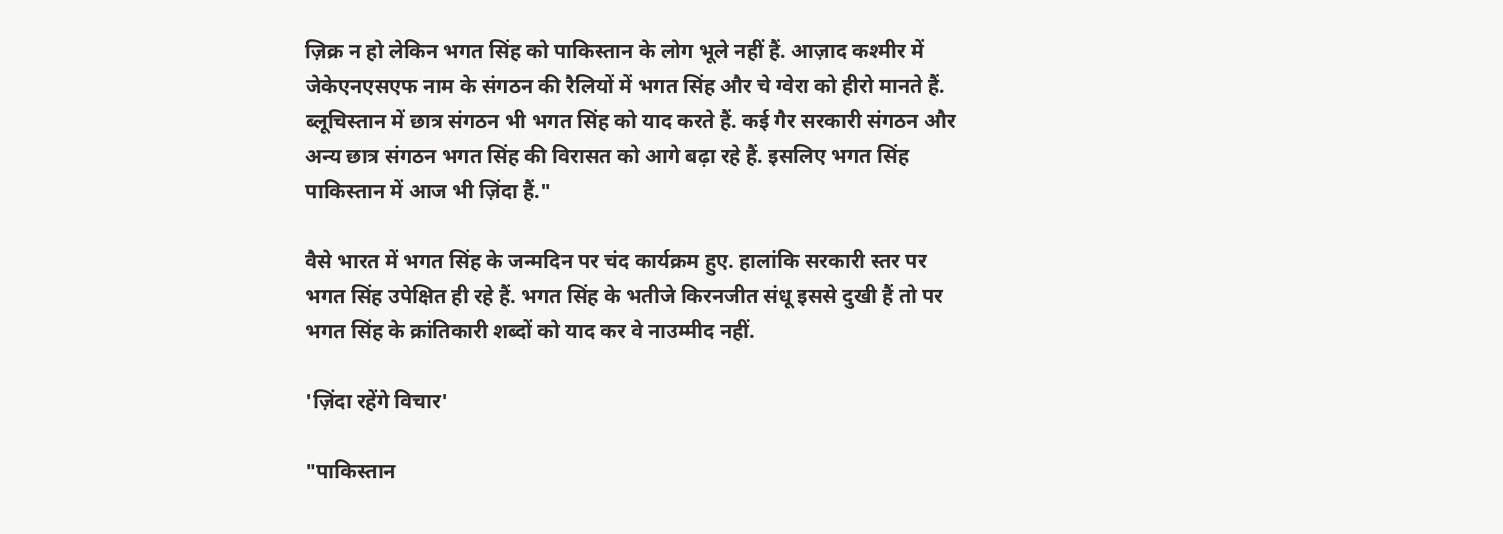ज़िक्र न हो लेकिन भगत सिंह को पाकिस्तान के लोग भूले नहीं हैं. आज़ाद कश्मीर में जेकेएनएसएफ नाम के संगठन की रैलियों में भगत सिंह और चे ग्वेरा को हीरो मानते हैं. ब्लूचिस्तान में छात्र संगठन भी भगत सिंह को याद करते हैं. कई गैर सरकारी संगठन और अन्य छात्र संगठन भगत सिंह की विरासत को आगे बढ़ा रहे हैं. इसलिए भगत सिंह पाकिस्तान में आज भी ज़िंदा हैं."

वैसे भारत में भगत सिंह के जन्मदिन पर चंद कार्यक्रम हुए. हालांकि सरकारी स्तर पर भगत सिंह उपेक्षित ही रहे हैं. भगत सिंह के भतीजे किरनजीत संधू इससे दुखी हैं तो पर भगत सिंह के क्रांतिकारी शब्दों को याद कर वे नाउम्मीद नहीं.

'ज़िंदा रहेंगे विचार'

"पाकिस्तान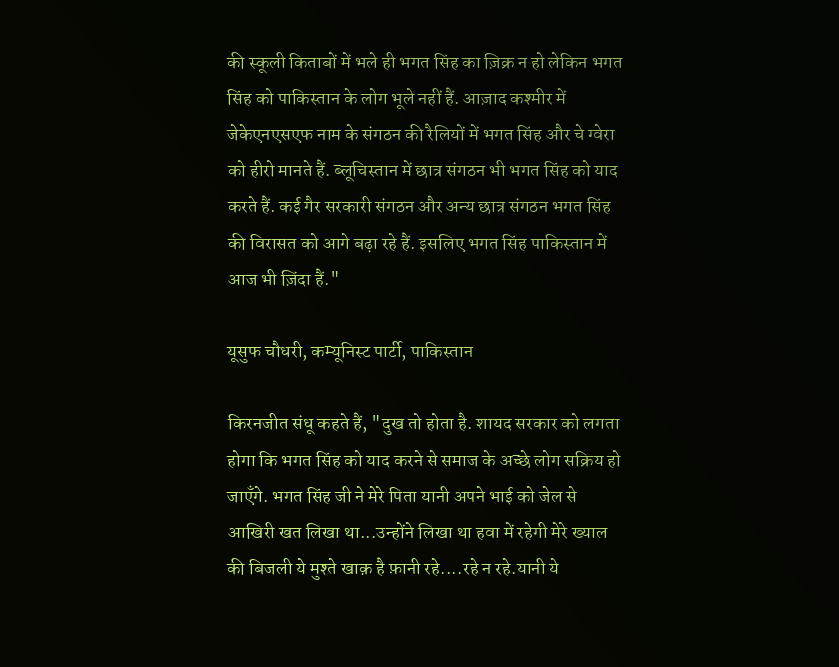की स्कूली किताबों में भले ही भगत सिंह का ज़िक्र न हो लेकिन भगत सिंह को पाकिस्तान के लोग भूले नहीं हैं. आज़ाद कश्मीर में जेकेएनएसएफ नाम के संगठन की रैलियों में भगत सिंह और चे ग्वेरा को हीरो मानते हैं. ब्लूचिस्तान में छात्र संगठन भी भगत सिंह को याद करते हैं. कई गैर सरकारी संगठन और अन्य छात्र संगठन भगत सिंह की विरासत को आगे बढ़ा रहे हैं. इसलिए भगत सिंह पाकिस्तान में आज भी ज़िंदा हैं."

यूसुफ चौधरी, कम्यूनिस्ट पार्टी, पाकिस्तान

किरनजीत संधू कहते हैं, "दुख तो होता है. शायद सरकार को लगता होगा कि भगत सिंह को याद करने से समाज के अच्छे लोग सक्रिय हो जाएँगे. भगत सिंह जी ने मेरे पिता यानी अपने भाई को जेल से आखिरी खत लिखा था...उन्होंने लिखा था हवा में रहेगी मेरे ख्याल की बिजली ये मुश्ते खाक़ है फ़ानी रहे....रहे न रहे.यानी ये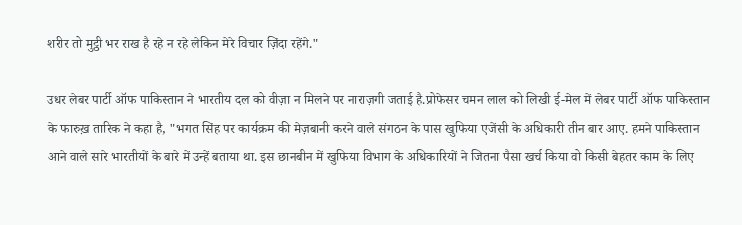शरीर तो मुट्ठी भर राख है रहे न रहे लेकिन मेरे विचार ज़िंदा रहेंगे."

उधर लेबर पार्टी ऑफ पाकिस्तान ने भारतीय दल को वीज़ा न मिलने पर नाराज़गी जताई है.प्रोफेसर चमन लाल को लिखी ई-मेल में लेबर पार्टी ऑफ पाकिस्तान के फारुख़ तारिक ने कहा है, "भगत सिंह पर कार्यक्रम की मेज़बानी करने वाले संगठन के पास खुफिया एजेंसी के अधिकारी तीन बार आए. हमने पाकिस्तान आने वाले सारे भारतीयों के बारे में उन्हें बताया था. इस छानबीन में खुफिया विभाग के अधिकारियों ने जितना पैसा खर्च किया वो किसी बेहतर काम के लिए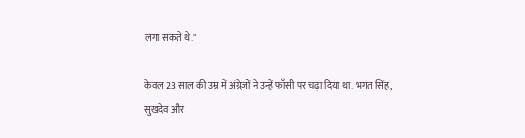लगा सकते थे."

केवल 23 साल की उम्र में अंग्रेज़ों ने उन्हें फाँसी पर चढ़ा दिया था. भगत सिंह, सुखदेव और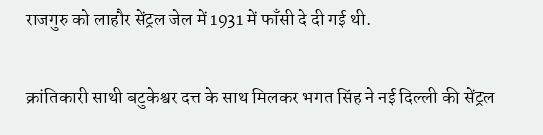राजगुरु को लाहौर सेंट्रल जेल में 1931 में फाँसी दे दी गई थी.

क्रांतिकारी साथी बटुकेश्वर दत्त के साथ मिलकर भगत सिंह ने नई दिल्ली की सेंट्रल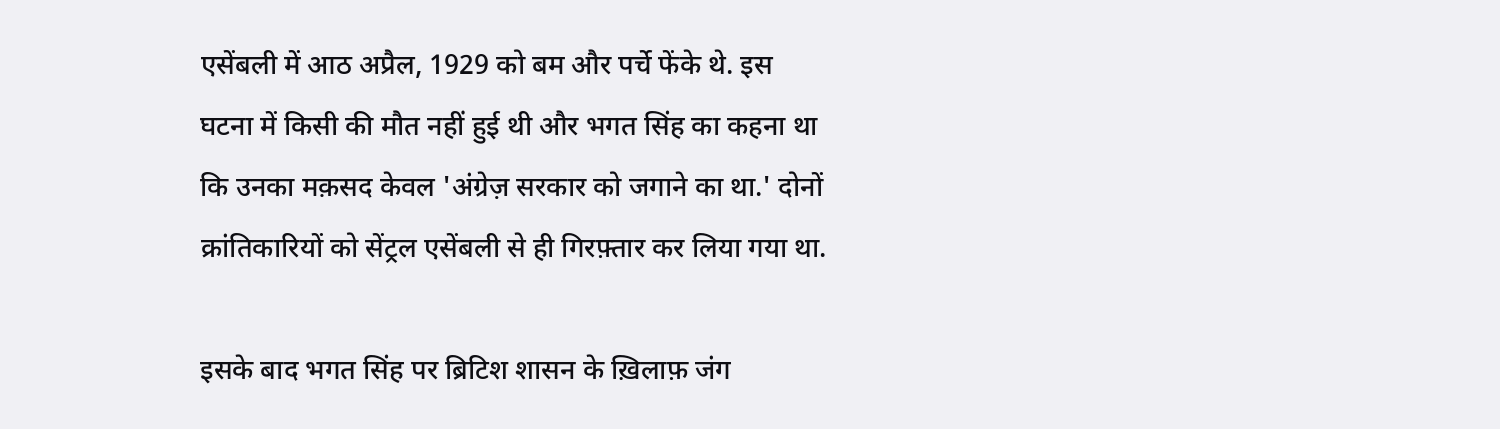एसेंबली में आठ अप्रैल, 1929 को बम और पर्चे फेंके थे. इस घटना में किसी की मौत नहीं हुई थी और भगत सिंह का कहना था कि उनका मक़सद केवल 'अंग्रेज़ सरकार को जगाने का था.' दोनों क्रांतिकारियों को सेंट्रल एसेंबली से ही गिरफ़्तार कर लिया गया था.

इसके बाद भगत सिंह पर ब्रिटिश शासन के ख़िलाफ़ जंग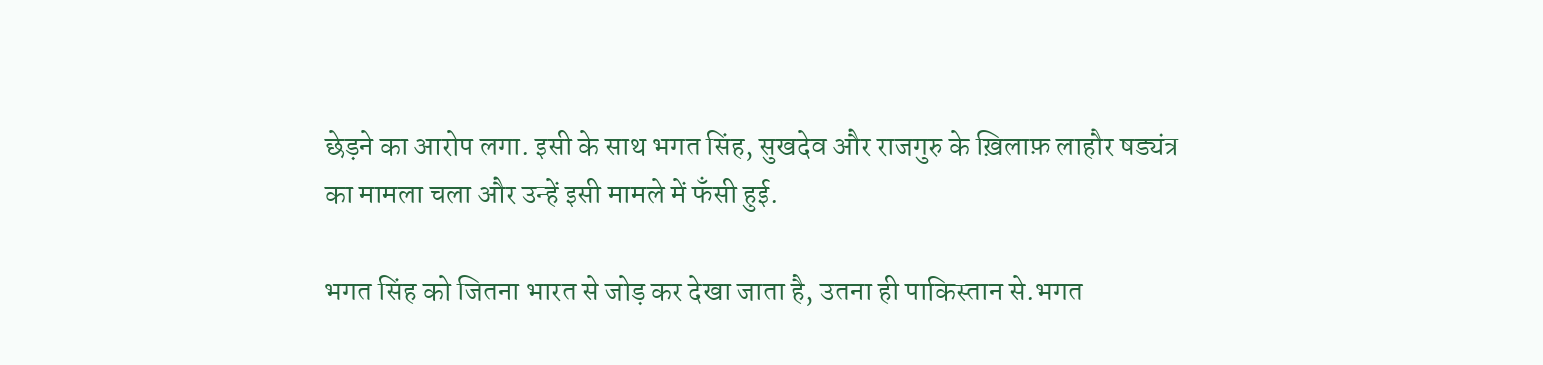छेड़ने का आरोप लगा. इसी के साथ भगत सिंह, सुखदेव और राजगुरु के ख़िलाफ़ लाहौर षड्यंत्र का मामला चला और उन्हें इसी मामले में फँसी हुई.

भगत सिंह को जितना भारत से जोड़ कर देखा जाता है, उतना ही पाकिस्तान से.भगत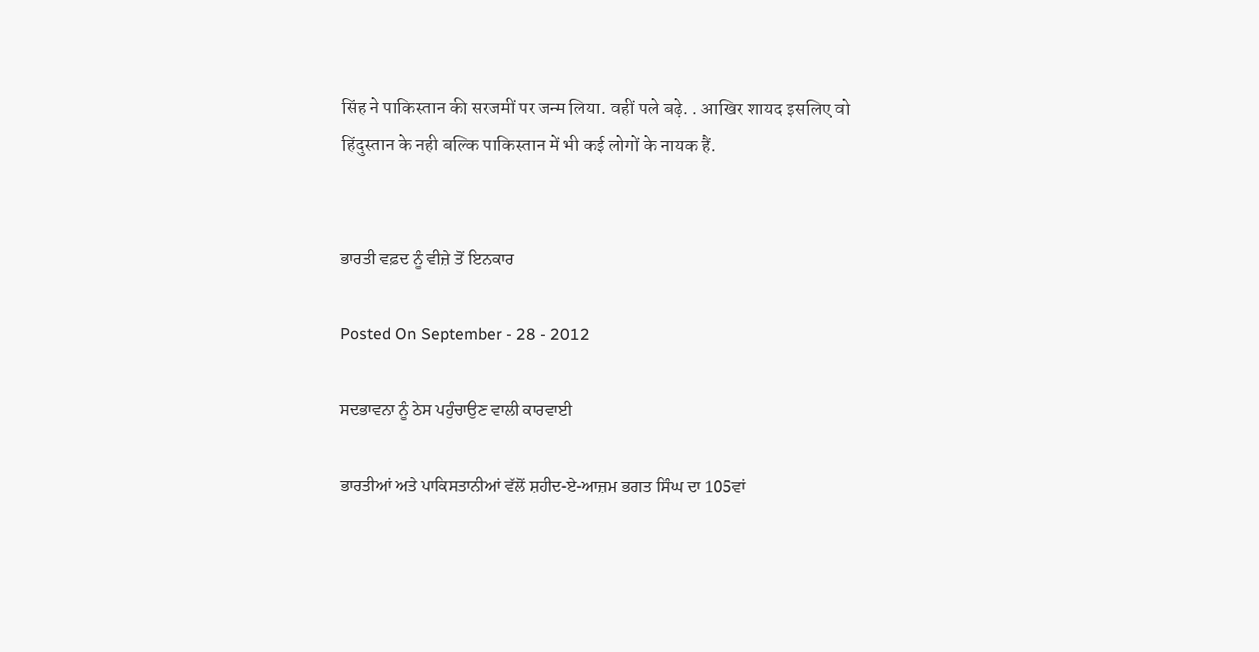सिंह ने पाकिस्तान की सरजमीं पर जन्म लिया. वहीं पले बढ़े. . आखिर शायद इसलिए वो हिंदुस्तान के नही बल्कि पाकिस्तान में भी कई लोगों के नायक हैं.


ਭਾਰਤੀ ਵਫ਼ਦ ਨੂੰ ਵੀਜ਼ੇ ਤੋਂ ਇਨਕਾਰ

Posted On September - 28 - 2012

ਸਦਭਾਵਨਾ ਨੂੰ ਠੇਸ ਪਹੁੰਚਾਉਣ ਵਾਲੀ ਕਾਰਵਾਈ

ਭਾਰਤੀਆਂ ਅਤੇ ਪਾਕਿਸਤਾਨੀਆਂ ਵੱਲੋਂ ਸ਼ਹੀਦ-ਏ-ਆਜ਼ਮ ਭਗਤ ਸਿੰਘ ਦਾ 105ਵਾਂ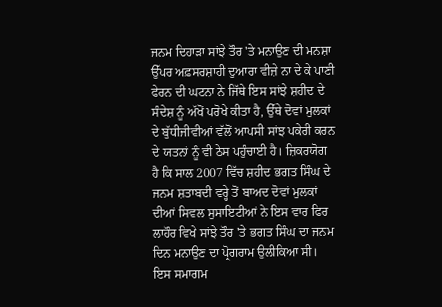ਜਨਮ ਦਿਹਾੜਾ ਸਾਂਝੇ ਤੌਰ 'ਤੇ ਮਨਾਉਣ ਦੀ ਮਨਸ਼ਾ ਉੱਪਰ ਅਫ਼ਸਰਸ਼ਾਹੀ ਦੁਆਰਾ ਵੀਜ਼ੇ ਨਾ ਦੇ ਕੇ ਪਾਣੀ ਫੇਰਨ ਦੀ ਘਟਨਾ ਨੇ ਜਿੱਥੇ ਇਸ ਸਾਂਝੇ ਸ਼ਹੀਦ ਦੇ ਸੰਦੇਸ਼ ਨੂੰ ਅੱਖੋਂ ਪਰੋਖੇ ਕੀਤਾ ਹੈ, ਉੱਥੇ ਦੋਵਾਂ ਮੁਲਕਾਂ ਦੇ ਬੁੱਧੀਜੀਵੀਆਂ ਵੱਲੋਂ ਆਪਸੀ ਸਾਂਝ ਪਕੇਰੀ ਕਰਨ ਦੇ ਯਤਨਾਂ ਨੂੰ ਵੀ ਠੇਸ ਪਹੁੰਚਾਈ ਹੈ। ਜ਼ਿਕਰਯੋਗ ਹੈ ਕਿ ਸਾਲ 2007 ਵਿੱਚ ਸ਼ਹੀਦ ਭਗਤ ਸਿੰਘ ਦੇ ਜਨਮ ਸ਼ਤਾਬਦੀ ਵਰ੍ਹੇ ਤੋਂ ਬਾਅਦ ਦੋਵਾਂ ਮੁਲਕਾਂ ਦੀਆਂ ਸਿਵਲ ਸੁਸਾਇਟੀਆਂ ਨੇ ਇਸ ਵਾਰ ਫਿਰ ਲਾਹੌਰ ਵਿਖੇ ਸਾਂਝੇ ਤੌਰ 'ਤੇ ਭਗਤ ਸਿੰਘ ਦਾ ਜਨਮ ਦਿਨ ਮਨਾਉਣ ਦਾ ਪ੍ਰੋਗਰਾਮ ਉਲੀਕਿਆ ਸੀ। ਇਸ ਸਮਾਗਮ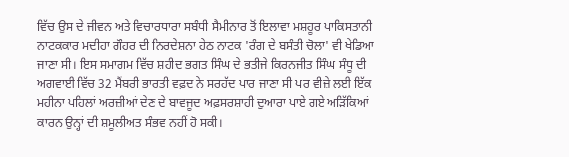ਵਿੱਚ ਉਸ ਦੇ ਜੀਵਨ ਅਤੇ ਵਿਚਾਰਧਾਰਾ ਸਬੰਧੀ ਸੈਮੀਨਾਰ ਤੋਂ ਇਲਾਵਾ ਮਸ਼ਹੂਰ ਪਾਕਿਸਤਾਨੀ ਨਾਟਕਕਾਰ ਮਦੀਹਾ ਗੌਹਰ ਦੀ ਨਿਰਦੇਸ਼ਨਾ ਹੇਠ ਨਾਟਕ 'ਰੰਗ ਦੇ ਬਸੰਤੀ ਚੋਲਾ' ਵੀ ਖੇਡਿਆ ਜਾਣਾ ਸੀ। ਇਸ ਸਮਾਗਮ ਵਿੱਚ ਸ਼ਹੀਦ ਭਗਤ ਸਿੰਘ ਦੇ ਭਤੀਜੇ ਕਿਰਨਜੀਤ ਸਿੰਘ ਸੰਧੂ ਦੀ ਅਗਵਾਈ ਵਿੱਚ 32 ਮੈਂਬਰੀ ਭਾਰਤੀ ਵਫ਼ਦ ਨੇ ਸਰਹੱਦ ਪਾਰ ਜਾਣਾ ਸੀ ਪਰ ਵੀਜ਼ੇ ਲਈ ਇੱਕ ਮਹੀਨਾ ਪਹਿਲਾਂ ਅਰਜ਼ੀਆਂ ਦੇਣ ਦੇ ਬਾਵਜੂਦ ਅਫ਼ਸਰਸ਼ਾਹੀ ਦੁਆਰਾ ਪਾਏ ਗਏ ਅੜਿੱਕਿਆਂ ਕਾਰਨ ਉਨ੍ਹਾਂ ਦੀ ਸ਼ਮੂਲੀਅਤ ਸੰਭਵ ਨਹੀਂ ਹੋ ਸਕੀ।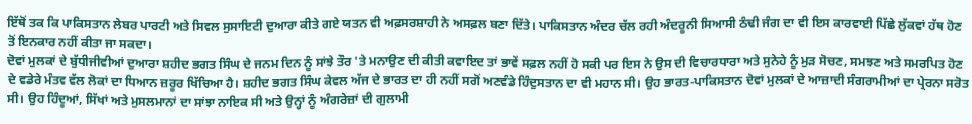ਇੱਥੋਂ ਤਕ ਕਿ ਪਾਕਿਸਤਾਨ ਲੇਬਰ ਪਾਰਟੀ ਅਤੇ ਸਿਵਲ ਸੁਸਾਇਟੀ ਦੁਆਰਾ ਕੀਤੇ ਗਏ ਯਤਨ ਵੀ ਅਫ਼ਸਰਸ਼ਾਹੀ ਨੇ ਅਸਫ਼ਲ ਬਣਾ ਦਿੱਤੇ। ਪਾਕਿਸਤਾਨ ਅੰਦਰ ਚੱਲ ਰਹੀ ਅੰਦਰੂਨੀ ਸਿਆਸੀ ਠੰਢੀ ਜੰਗ ਦਾ ਵੀ ਇਸ ਕਾਰਵਾਈ ਪਿੱਛੇ ਲੁੱਕਵਾਂ ਹੱਥ ਹੋਣ ਤੋਂ ਇਨਕਾਰ ਨਹੀਂ ਕੀਤਾ ਜਾ ਸਕਦਾ।
ਦੋਵਾਂ ਮੁਲਕਾਂ ਦੇ ਬੁੱਧੀਜੀਵੀਆਂ ਦੁਆਰਾ ਸ਼ਹੀਦ ਭਗਤ ਸਿੰਘ ਦੇ ਜਨਮ ਦਿਨ ਨੂੰ ਸਾਂਝੇ ਤੌਰ 'ਤੇ ਮਨਾਉਣ ਦੀ ਕੀਤੀ ਕਵਾਇਦ ਤਾਂ ਭਾਵੇਂ ਸਫ਼ਲ ਨਹੀਂ ਹੋ ਸਕੀ ਪਰ ਇਸ ਨੇ ਉਸ ਦੀ ਵਿਚਾਰਧਾਰਾ ਅਤੇ ਸੁਨੇਹੇ ਨੂੰ ਮੁੜ ਸੋਚਣ, ਸਮਝਣ ਅਤੇ ਸਮਰਪਿਤ ਹੋਣ ਦੇ ਵਡੇਰੇ ਮੰਤਵ ਵੱਲ ਲੋਕਾਂ ਦਾ ਧਿਆਨ ਜ਼ਰੂਰ ਖਿੱਚਿਆ ਹੈ। ਸ਼ਹੀਦ ਭਗਤ ਸਿੰਘ ਕੇਵਲ ਅੱਜ ਦੇ ਭਾਰਤ ਦਾ ਹੀ ਨਹੀਂ ਸਗੋਂ ਅਣਵੰਡੇ ਹਿੰਦੁਸਤਾਨ ਦਾ ਵੀ ਮਹਾਨ ਸੀ। ਉਹ ਭਾਰਤ-ਪਾਕਿਸਤਾਨ ਦੋਵਾਂ ਮੁਲਕਾਂ ਦੇ ਆਜ਼ਾਦੀ ਸੰਗਰਾਮੀਆਂ ਦਾ ਪ੍ਰੇਰਨਾ ਸਰੋਤ ਸੀ। ਉਹ ਹਿੰਦੂਆਂ, ਸਿੱਖਾਂ ਅਤੇ ਮੁਸਲਮਾਨਾਂ ਦਾ ਸਾਂਝਾ ਨਾਇਕ ਸੀ ਅਤੇ ਉਨ੍ਹਾਂ ਨੂੰ ਅੰਗਰੇਜ਼ਾਂ ਦੀ ਗੁਲਾਮੀ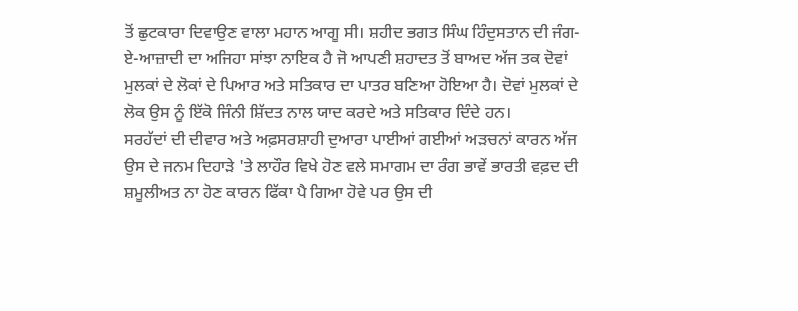ਤੋਂ ਛੁਟਕਾਰਾ ਦਿਵਾਉਣ ਵਾਲਾ ਮਹਾਨ ਆਗੂ ਸੀ। ਸ਼ਹੀਦ ਭਗਤ ਸਿੰਘ ਹਿੰਦੁਸਤਾਨ ਦੀ ਜੰਗ-ਏ-ਆਜ਼ਾਦੀ ਦਾ ਅਜਿਹਾ ਸਾਂਝਾ ਨਾਇਕ ਹੈ ਜੋ ਆਪਣੀ ਸ਼ਹਾਦਤ ਤੋਂ ਬਾਅਦ ਅੱਜ ਤਕ ਦੋਵਾਂ ਮੁਲਕਾਂ ਦੇ ਲੋਕਾਂ ਦੇ ਪਿਆਰ ਅਤੇ ਸਤਿਕਾਰ ਦਾ ਪਾਤਰ ਬਣਿਆ ਹੋਇਆ ਹੈ। ਦੋਵਾਂ ਮੁਲਕਾਂ ਦੇ ਲੋਕ ਉਸ ਨੂੰ ਇੱਕੋ ਜਿੰਨੀ ਸ਼ਿੱਦਤ ਨਾਲ ਯਾਦ ਕਰਦੇ ਅਤੇ ਸਤਿਕਾਰ ਦਿੰਦੇ ਹਨ।
ਸਰਹੱਦਾਂ ਦੀ ਦੀਵਾਰ ਅਤੇ ਅਫ਼ਸਰਸ਼ਾਹੀ ਦੁਆਰਾ ਪਾਈਆਂ ਗਈਆਂ ਅੜਚਨਾਂ ਕਾਰਨ ਅੱਜ ਉਸ ਦੇ ਜਨਮ ਦਿਹਾੜੇ 'ਤੇ ਲਾਹੌਰ ਵਿਖੇ ਹੋਣ ਵਲੇ ਸਮਾਗਮ ਦਾ ਰੰਗ ਭਾਵੇਂ ਭਾਰਤੀ ਵਫ਼ਦ ਦੀ ਸ਼ਮੂਲੀਅਤ ਨਾ ਹੋਣ ਕਾਰਨ ਫਿੱਕਾ ਪੈ ਗਿਆ ਹੋਵੇ ਪਰ ਉਸ ਦੀ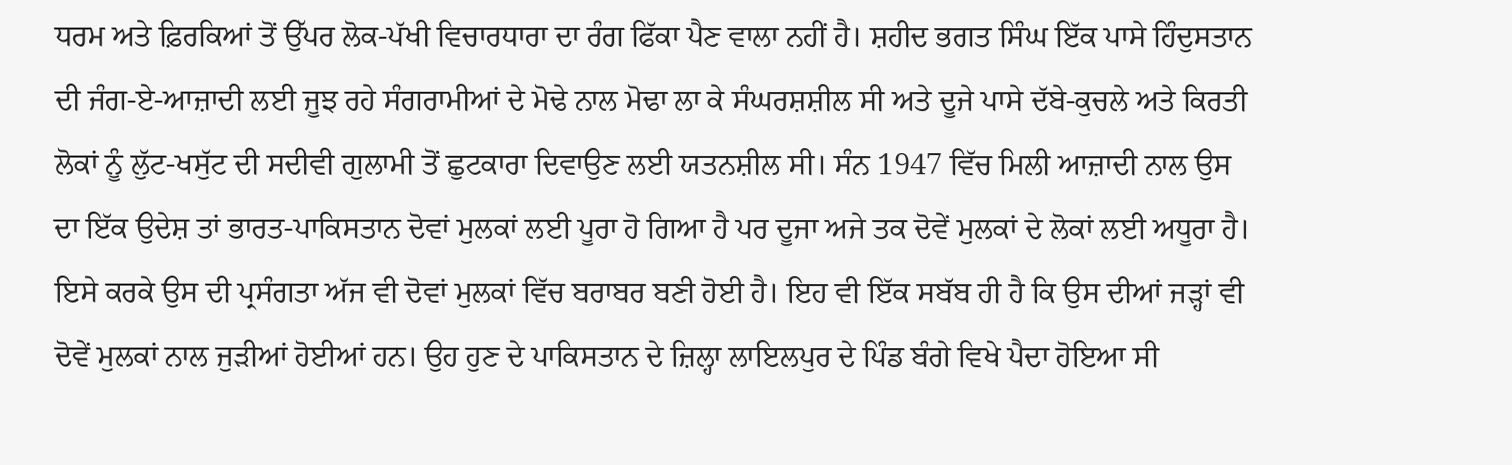ਧਰਮ ਅਤੇ ਫ਼ਿਰਕਿਆਂ ਤੋਂ ਉੱਪਰ ਲੋਕ-ਪੱਖੀ ਵਿਚਾਰਧਾਰਾ ਦਾ ਰੰਗ ਫਿੱਕਾ ਪੈਣ ਵਾਲਾ ਨਹੀਂ ਹੈ। ਸ਼ਹੀਦ ਭਗਤ ਸਿੰਘ ਇੱਕ ਪਾਸੇ ਹਿੰਦੁਸਤਾਨ ਦੀ ਜੰਗ-ਏ-ਆਜ਼ਾਦੀ ਲਈ ਜੂਝ ਰਹੇ ਸੰਗਰਾਮੀਆਂ ਦੇ ਮੋਢੇ ਨਾਲ ਮੋਢਾ ਲਾ ਕੇ ਸੰਘਰਸ਼ਸ਼ੀਲ ਸੀ ਅਤੇ ਦੂਜੇ ਪਾਸੇ ਦੱਬੇ-ਕੁਚਲੇ ਅਤੇ ਕਿਰਤੀ ਲੋਕਾਂ ਨੂੰ ਲੁੱਟ-ਖਸੁੱਟ ਦੀ ਸਦੀਵੀ ਗੁਲਾਮੀ ਤੋਂ ਛੁਟਕਾਰਾ ਦਿਵਾਉਣ ਲਈ ਯਤਨਸ਼ੀਲ ਸੀ। ਸੰਨ 1947 ਵਿੱਚ ਮਿਲੀ ਆਜ਼ਾਦੀ ਨਾਲ ਉਸ ਦਾ ਇੱਕ ਉਦੇਸ਼ ਤਾਂ ਭਾਰਤ-ਪਾਕਿਸਤਾਨ ਦੋਵਾਂ ਮੁਲਕਾਂ ਲਈ ਪੂਰਾ ਹੋ ਗਿਆ ਹੈ ਪਰ ਦੂਜਾ ਅਜੇ ਤਕ ਦੋਵੇਂ ਮੁਲਕਾਂ ਦੇ ਲੋਕਾਂ ਲਈ ਅਧੂਰਾ ਹੈ। ਇਸੇ ਕਰਕੇ ਉਸ ਦੀ ਪ੍ਰਸੰਗਤਾ ਅੱਜ ਵੀ ਦੋਵਾਂ ਮੁਲਕਾਂ ਵਿੱਚ ਬਰਾਬਰ ਬਣੀ ਹੋਈ ਹੈ। ਇਹ ਵੀ ਇੱਕ ਸਬੱਬ ਹੀ ਹੈ ਕਿ ਉਸ ਦੀਆਂ ਜੜ੍ਹਾਂ ਵੀ ਦੋਵੇਂ ਮੁਲਕਾਂ ਨਾਲ ਜੁੜੀਆਂ ਹੋਈਆਂ ਹਨ। ਉਹ ਹੁਣ ਦੇ ਪਾਕਿਸਤਾਨ ਦੇ ਜ਼ਿਲ੍ਹਾ ਲਾਇਲਪੁਰ ਦੇ ਪਿੰਡ ਬੰਗੇ ਵਿਖੇ ਪੈਦਾ ਹੋਇਆ ਸੀ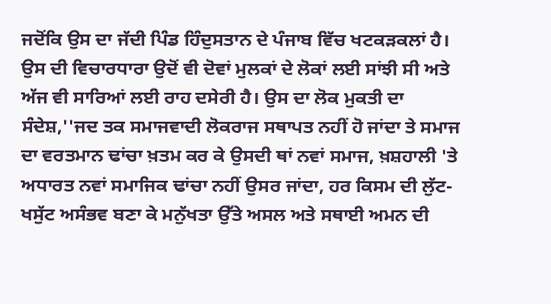ਜਦੋਂਕਿ ਉਸ ਦਾ ਜੱਦੀ ਪਿੰਡ ਹਿੰਦੁਸਤਾਨ ਦੇ ਪੰਜਾਬ ਵਿੱਚ ਖਟਕੜਕਲਾਂ ਹੈ। ਉਸ ਦੀ ਵਿਚਾਰਧਾਰਾ ਉਦੋਂ ਵੀ ਦੋਵਾਂ ਮੁਲਕਾਂ ਦੇ ਲੋਕਾਂ ਲਈ ਸਾਂਝੀ ਸੀ ਅਤੇ ਅੱਜ ਵੀ ਸਾਰਿਆਂ ਲਈ ਰਾਹ ਦਸੇਰੀ ਹੈ। ਉਸ ਦਾ ਲੋਕ ਮੁਕਤੀ ਦਾ ਸੰਦੇਸ਼,''ਜਦ ਤਕ ਸਮਾਜਵਾਦੀ ਲੋਕਰਾਜ ਸਥਾਪਤ ਨਹੀਂ ਹੋ ਜਾਂਦਾ ਤੇ ਸਮਾਜ ਦਾ ਵਰਤਮਾਨ ਢਾਂਚਾ ਖ਼ਤਮ ਕਰ ਕੇ ਉਸਦੀ ਥਾਂ ਨਵਾਂ ਸਮਾਜ, ਖ਼ਸ਼ਹਾਲੀ 'ਤੇ ਅਧਾਰਤ ਨਵਾਂ ਸਮਾਜਿਕ ਢਾਂਚਾ ਨਹੀਂ ਉਸਰ ਜਾਂਦਾ, ਹਰ ਕਿਸਮ ਦੀ ਲੁੱਟ-ਖਸੁੱਟ ਅਸੰਭਵ ਬਣਾ ਕੇ ਮਨੁੱਖਤਾ ਉੱਤੇ ਅਸਲ ਅਤੇ ਸਥਾਈ ਅਮਨ ਦੀ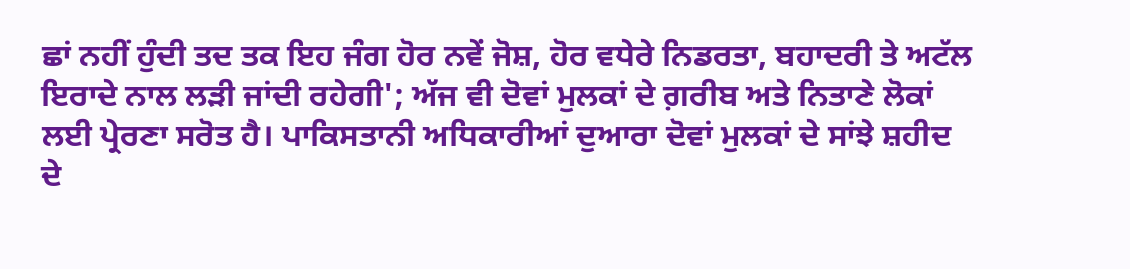ਛਾਂ ਨਹੀਂ ਹੁੰਦੀ ਤਦ ਤਕ ਇਹ ਜੰਗ ਹੋਰ ਨਵੇਂ ਜੋਸ਼, ਹੋਰ ਵਧੇਰੇ ਨਿਡਰਤਾ, ਬਹਾਦਰੀ ਤੇ ਅਟੱਲ ਇਰਾਦੇ ਨਾਲ ਲੜੀ ਜਾਂਦੀ ਰਹੇਗੀ'; ਅੱਜ ਵੀ ਦੋਵਾਂ ਮੁਲਕਾਂ ਦੇ ਗ਼ਰੀਬ ਅਤੇ ਨਿਤਾਣੇ ਲੋਕਾਂ ਲਈ ਪ੍ਰੇਰਣਾ ਸਰੋਤ ਹੈ। ਪਾਕਿਸਤਾਨੀ ਅਧਿਕਾਰੀਆਂ ਦੁਆਰਾ ਦੋਵਾਂ ਮੁਲਕਾਂ ਦੇ ਸਾਂਝੇ ਸ਼ਹੀਦ ਦੇ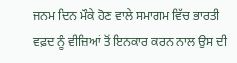ਜਨਮ ਦਿਨ ਮੌਕੇ ਹੋਣ ਵਾਲੇ ਸਮਾਗਮ ਵਿੱਚ ਭਾਰਤੀ ਵਫ਼ਦ ਨੂੰ ਵੀਜ਼ਿਆਂ ਤੋਂ ਇਨਕਾਰ ਕਰਨ ਨਾਲ ਉਸ ਦੀ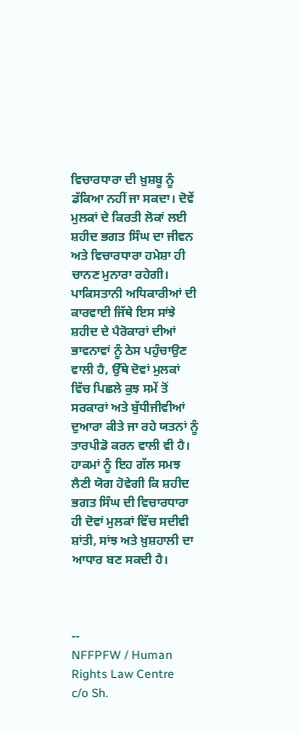ਵਿਚਾਰਧਾਰਾ ਦੀ ਖ਼ੁਸ਼ਬੂ ਨੂੰ ਡੱਕਿਆ ਨਹੀਂ ਜਾ ਸਕਦਾ। ਦੋਵੇਂ ਮੁਲਕਾਂ ਦੇ ਕਿਰਤੀ ਲੋਕਾਂ ਲਈ ਸ਼ਹੀਦ ਭਗਤ ਸਿੰਘ ਦਾ ਜੀਵਨ ਅਤੇ ਵਿਚਾਰਧਾਰਾ ਹਮੇਸ਼ਾ ਹੀ ਚਾਨਣ ਮੁਨਾਰਾ ਰਹੇਗੀ। ਪਾਕਿਸਤਾਨੀ ਅਧਿਕਾਰੀਆਂ ਦੀ ਕਾਰਵਾਈ ਜਿੱਥੇ ਇਸ ਸਾਂਝੇ ਸ਼ਹੀਦ ਦੇ ਪੈਰੋਕਾਰਾਂ ਦੀਆਂ ਭਾਵਨਾਵਾਂ ਨੂੰ ਠੇਸ ਪਹੁੰਚਾਉਣ ਵਾਲੀ ਹੈ, ਉੱਥੇ ਦੋਵਾਂ ਮੁਲਕਾਂ ਵਿੱਚ ਪਿਛਲੇ ਕੁਝ ਸਮੇਂ ਤੋਂ ਸਰਕਾਰਾਂ ਅਤੇ ਬੁੱਧੀਜੀਵੀਆਂ ਦੁਆਰਾ ਕੀਤੇ ਜਾ ਰਹੇ ਯਤਨਾਂ ਨੂੰ ਤਾਰਪੀਡੋ ਕਰਨ ਵਾਲੀ ਵੀ ਹੈ। ਹਾਕਮਾਂ ਨੂੰ ਇਹ ਗੱਲ ਸਮਝ ਲੈਣੀ ਯੋਗ ਹੋਵੇਗੀ ਕਿ ਸ਼ਹੀਦ ਭਗਤ ਸਿੰਘ ਦੀ ਵਿਚਾਰਧਾਰਾ ਹੀ ਦੋਵਾਂ ਮੁਲਕਾਂ ਵਿੱਚ ਸਦੀਵੀ ਸ਼ਾਂਤੀ, ਸਾਂਝ ਅਤੇ ਖ਼ੁਸ਼ਹਾਲੀ ਦਾ ਆਧਾਰ ਬਣ ਸਕਦੀ ਹੈ।



--
NFFPFW / Human Rights Law Centre
c/o Sh.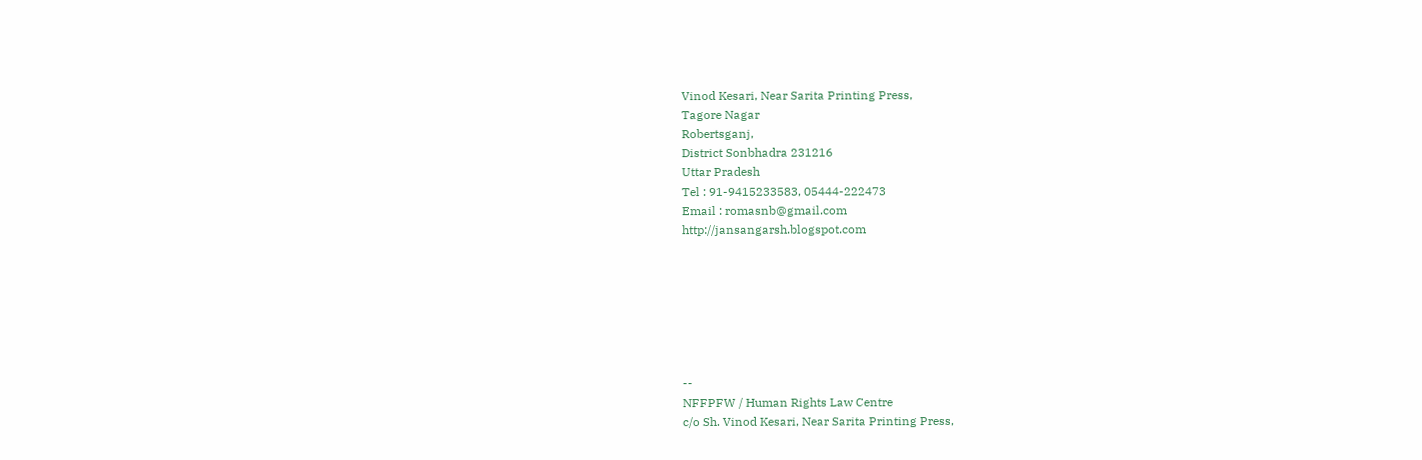Vinod Kesari, Near Sarita Printing Press,
Tagore Nagar
Robertsganj,
District Sonbhadra 231216
Uttar Pradesh
Tel : 91-9415233583, 05444-222473
Email : romasnb@gmail.com
http://jansangarsh.blogspot.com







--
NFFPFW / Human Rights Law Centre
c/o Sh. Vinod Kesari, Near Sarita Printing Press,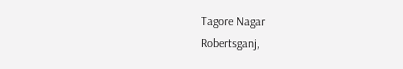Tagore Nagar
Robertsganj,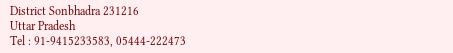District Sonbhadra 231216
Uttar Pradesh
Tel : 91-9415233583, 05444-222473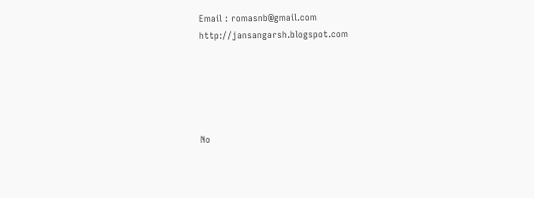Email : romasnb@gmail.com
http://jansangarsh.blogspot.com





No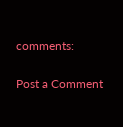comments:

Post a Comment